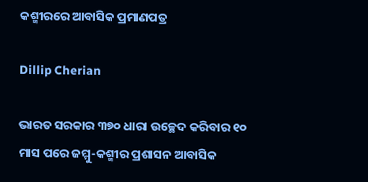କଶ୍ମୀରରେ ଆବାସିକ ପ୍ରମାଣପତ୍ର

Dillip Cherian

ଭାରତ ସରକାର ୩୭୦ ଧାରା ଉଚ୍ଛେଦ କରିବାର ୧୦ ମାସ ପରେ ଜମ୍ମୁ-କଶ୍ମୀର ପ୍ରଶାସନ ଆବାସିକ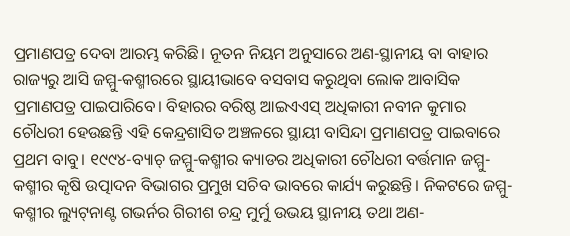ପ୍ରମାଣପତ୍ର ଦେବା ଆରମ୍ଭ କରିଛି। ନୂତନ ନିୟମ ଅନୁସାରେ ଅଣ-ସ୍ଥାନୀୟ ବା ବାହାର ରାଜ୍ୟରୁ ଆସି ଜମ୍ମୁ-କଶ୍ମୀରରେ ସ୍ଥାୟୀଭାବେ ବସବାସ କରୁଥିବା ଲୋକ ଆବାସିକ ପ୍ରମାଣପତ୍ର ପାଇପାରିବେ। ବିହାରର ବରିଷ୍ଠ ଆଇଏଏସ୍‌ ଅଧିକାରୀ ନବୀନ କୁମାର ଚୌଧରୀ ହେଉଛନ୍ତି ଏହି କେନ୍ଦ୍ରଶାସିତ ଅଞ୍ଚଳରେ ସ୍ଥାୟୀ ବାସିନ୍ଦା ପ୍ରମାଣପତ୍ର ପାଇବାରେ ପ୍ରଥମ ବାବୁ। ୧୯୯୪-ବ୍ୟାଚ୍‌ ଜମ୍ମୁ-କଶ୍ମୀର କ୍ୟାଡର ଅଧିକାରୀ ଚୌଧରୀ ବର୍ତ୍ତମାନ ଜମ୍ମୁ-କଶ୍ମୀର କୃଷି ଉତ୍ପାଦନ ବିଭାଗର ପ୍ରମୁଖ ସଚିବ ଭାବରେ କାର୍ଯ୍ୟ କରୁଛନ୍ତି। ନିକଟରେ ଜମ୍ମୁ-କଶ୍ମୀର ଲ୍ୟୁଟ୍‌ନାଣ୍ଟ ଗଭର୍ନର ଗିରୀଶ ଚନ୍ଦ୍ର ମୁର୍ମୁ ଉଭୟ ସ୍ଥାନୀୟ ତଥା ଅଣ-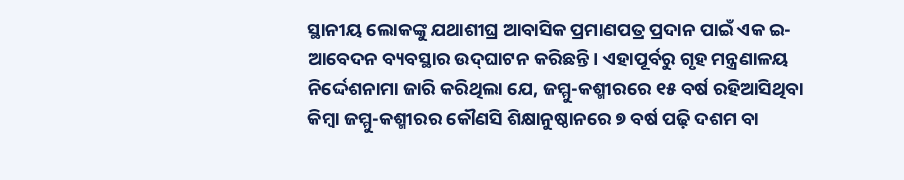ସ୍ଥାନୀୟ ଲୋକଙ୍କୁ ଯଥାଶୀଘ୍ର ଆବାସିକ ପ୍ରମାଣପତ୍ର ପ୍ରଦାନ ପାଇଁ ଏକ ଇ-ଆବେଦନ ବ୍ୟବସ୍ଥାର ଉଦ୍‌ଘାଟନ କରିଛନ୍ତି। ଏହାପୂର୍ବରୁ ଗୃହ ମନ୍ତ୍ରଣାଳୟ ନିର୍ଦ୍ଦେଶନାମା ଜାରି କରିଥିଲା ଯେ, ଜମ୍ମୁ-କଶ୍ମୀରରେ ୧୫ ବର୍ଷ ରହିଆସିଥିବା କିମ୍ବା ଜମ୍ମୁ-କଶ୍ମୀରର କୌଣସି ଶିକ୍ଷାନୁଷ୍ଠାନରେ ୭ ବର୍ଷ ପଢ଼ି ଦଶମ ବା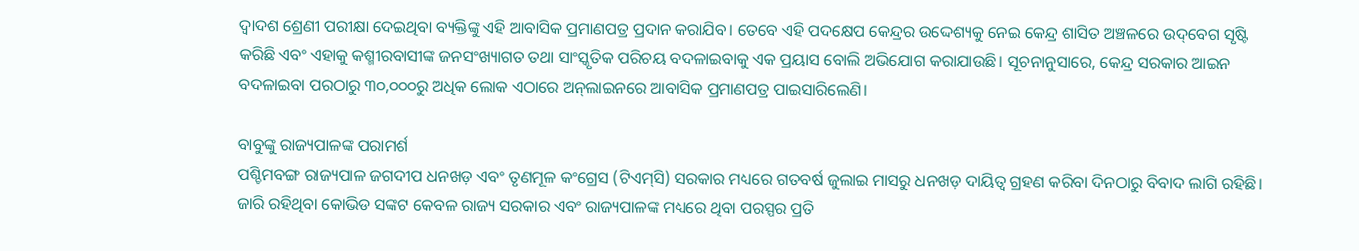ଦ୍ୱାଦଶ ଶ୍ରେଣୀ ପରୀକ୍ଷା ଦେଇଥିବା ବ୍ୟକ୍ତିଙ୍କୁ ଏହି ଆବାସିକ ପ୍ରମାଣପତ୍ର ପ୍ରଦାନ କରାଯିବ। ତେବେ ଏହି ପଦକ୍ଷେପ କେନ୍ଦ୍ରର ଉଦ୍ଦେଶ୍ୟକୁ ନେଇ କେନ୍ଦ୍ର ଶାସିତ ଅଞ୍ଚଳରେ ଉଦ୍‌ବେଗ ସୃଷ୍ଟି କରିଛି ଏବଂ ଏହାକୁ କଶ୍ମୀରବାସୀଙ୍କ ଜନସଂଖ୍ୟାଗତ ତଥା ସାଂସ୍କୃତିକ ପରିଚୟ ବଦଳାଇବାକୁ ଏକ ପ୍ରୟାସ ବୋଲି ଅଭିଯୋଗ କରାଯାଉଛି। ସୂଚନାନୁସାରେ, କେନ୍ଦ୍ର ସରକାର ଆଇନ ବଦଳାଇବା ପରଠାରୁ ୩୦,୦୦୦ରୁ ଅଧିକ ଲୋକ ଏଠାରେ ଅନ୍‌ଲାଇନରେ ଆବାସିକ ପ୍ରମାଣପତ୍ର ପାଇସାରିଲେଣି।

ବାବୁଙ୍କୁ ରାଜ୍ୟପାଳଙ୍କ ପରାମର୍ଶ
ପଶ୍ଚିମବଙ୍ଗ ରାଜ୍ୟପାଳ ଜଗଦୀପ ଧନଖଡ଼ ଏବଂ ତୃଣମୂଳ କଂଗ୍ରେସ (ଟିଏମ୍‌ସି) ସରକାର ମଧ୍ୟରେ ଗତବର୍ଷ ଜୁଲାଇ ମାସରୁ ଧନଖଡ଼ ଦାୟିତ୍ୱ ଗ୍ରହଣ କରିବା ଦିନଠାରୁ ବିବାଦ ଲାଗି ରହିଛି। ଜାରି ରହିଥିବା କୋଭିଡ ସଙ୍କଟ କେବଳ ରାଜ୍ୟ ସରକାର ଏବଂ ରାଜ୍ୟପାଳଙ୍କ ମଧ୍ୟରେ ଥିବା ପରସ୍ପର ପ୍ରତି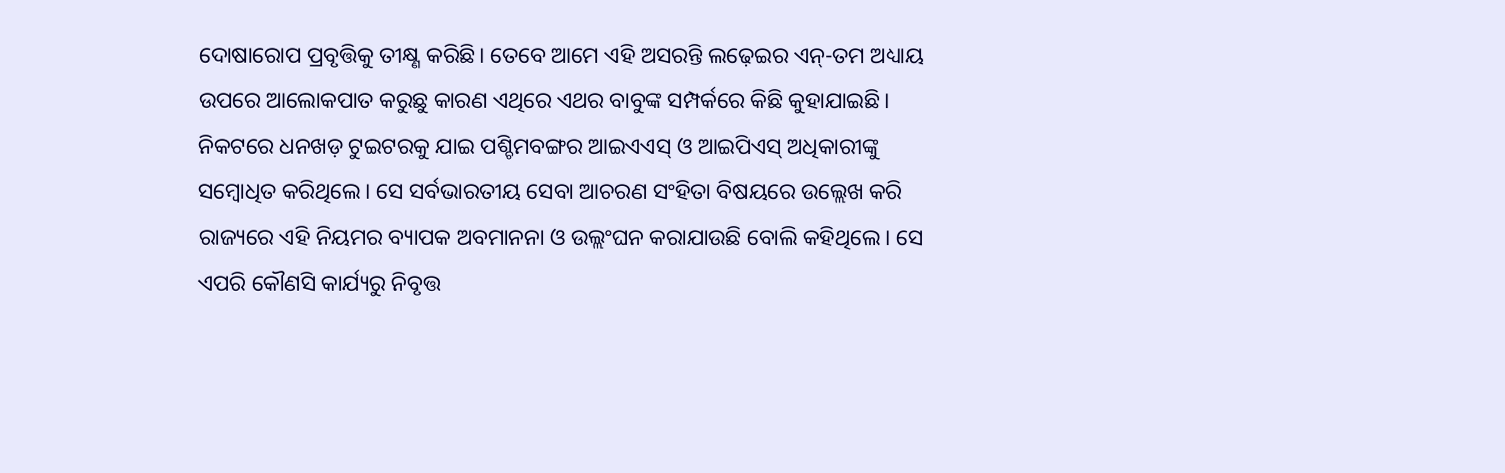ଦୋଷାରୋପ ପ୍ରବୃତ୍ତିକୁ ତୀକ୍ଷ୍ଣ କରିଛି। ତେବେ ଆମେ ଏହି ଅସରନ୍ତି ଲଢ଼େଇର ଏନ୍‌-ତମ ଅଧ୍ୟାୟ ଉପରେ ଆଲୋକପାତ କରୁଛୁ କାରଣ ଏଥିରେ ଏଥର ବାବୁଙ୍କ ସମ୍ପର୍କରେ କିଛି କୁହାଯାଇଛି। ନିକଟରେ ଧନଖଡ଼ ଟୁଇଟରକୁ ଯାଇ ପଶ୍ଚିମବଙ୍ଗର ଆଇଏଏସ୍‌ ଓ ଆଇପିଏସ୍‌ ଅଧିକାରୀଙ୍କୁ ସମ୍ବୋଧିତ କରିଥିଲେ। ସେ ସର୍ବଭାରତୀୟ ସେବା ଆଚରଣ ସଂହିତା ବିଷୟରେ ଉଲ୍ଲେଖ କରି ରାଜ୍ୟରେ ଏହି ନିୟମର ବ୍ୟାପକ ଅବମାନନା ଓ ଉଲ୍ଲଂଘନ କରାଯାଉଛି ବୋଲି କହିଥିଲେ। ସେ ଏପରି କୌଣସି କାର୍ଯ୍ୟରୁ ନିବୃତ୍ତ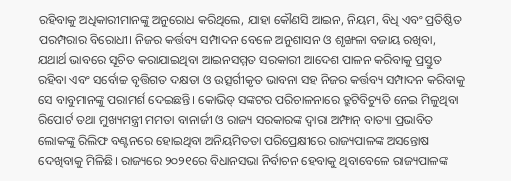ରହିବାକୁ ଅଧିକାରୀମାନଙ୍କୁ ଅନୁରୋଧ କରିଥିଲେ, ଯାହା କୌଣସି ଆଇନ, ନିୟମ, ବିଧି ଏବଂ ପ୍ରତିଷ୍ଠିତ ପରମ୍ପରାର ବିରୋଧୀ। ନିଜର କର୍ତ୍ତବ୍ୟ ସମ୍ପାଦନ ବେଳେ ଅନୁଶାସନ ଓ ଶୃଙ୍ଖଳା ବଜାୟ ରଖିବା, ଯଥାର୍ଥ ଭାବରେ ସୂଚିତ କରାଯାଇଥିବା ଆଇନସମ୍ମତ ସରକାରୀ ଆଦେଶ ପାଳନ କରିବାକୁ ପ୍ରସ୍ତୁତ ରହିବା ଏବଂ ସର୍ବୋଚ୍ଚ ବୃତ୍ତିଗତ ଦକ୍ଷତା ଓ ଉତ୍ସର୍ଗୀକୃତ ଭାବନା ସହ ନିଜର କର୍ତ୍ତବ୍ୟ ସମ୍ପାଦନ କରିବାକୁ ସେ ବାବୁମାନଙ୍କୁ ପରାମର୍ଶ ଦେଇଛନ୍ତି। କୋଭିଡ୍‌ ସଙ୍କଟର ପରିଚାଳନାରେ ତ୍ରୁଟିବିଚ୍ୟୁତି ନେଇ ମିଳୁଥିବା ରିପୋର୍ଟ ତଥା ମୁଖ୍ୟମନ୍ତ୍ରୀ ମମତା ବାନାର୍ଜୀ ଓ ରାଜ୍ୟ ସରକାରଙ୍କ ଦ୍ୱାରା ଅମ୍ଫାନ୍‌ ବାତ୍ୟା ପ୍ରଭାବିତ ଲୋକଙ୍କୁ ରିଲିଫ ବଣ୍ଟନରେ ହୋଇଥିବା ଅନିୟମିତତା ପରିପ୍ରେକ୍ଷୀରେ ରାଜ୍ୟପାଳଙ୍କ ଅସନ୍ତୋଷ ଦେଖିବାକୁ ମିଳିଛି। ରାଜ୍ୟରେ ୨୦୨୧ରେ ବିଧାନସଭା ନିର୍ବାଚନ ହେବାକୁ ଥିବାବେଳେ ରାଜ୍ୟପାଳଙ୍କ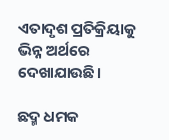ଏତାଦୃଶ ପ୍ରତିକ୍ରିୟାକୁ ଭିନ୍ନ ଅର୍ଥରେ ଦେଖାଯାଉଛି।

ଛଦ୍ମ ଧମକ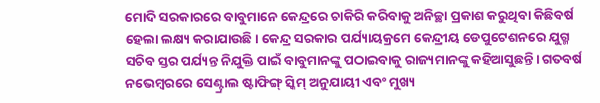ମୋଦି ସରକାରରେ ବାବୁମାନେ କେନ୍ଦ୍ରରେ ଚାକିରି କରିବାକୁ ଅନିଚ୍ଛା ପ୍ରକାଶ କରୁଥିବା କିଛିବର୍ଷ ହେଲା ଲକ୍ଷ୍ୟ କରାଯାଉଛି। କେନ୍ଦ୍ର ସରକାର ପର୍ଯ୍ୟାୟକ୍ରମେ କେନ୍ଦ୍ରୀୟ ଡେପୁଟେଶନରେ ଯୁଗ୍ମ ସଚିବ ସ୍ତର ପର୍ଯ୍ୟନ୍ତ ନିଯୁକ୍ତି ପାଇଁ ବାବୁମାନଙ୍କୁ ପଠାଇବାକୁ ରାଜ୍ୟମାନଙ୍କୁ କହିଆସୁଛନ୍ତି। ଗତବର୍ଷ ନଭେମ୍ବରରେ ସେଣ୍ଟ୍ରାଲ ଷ୍ଟାଫିଙ୍ଗ୍‌ ସ୍କିମ୍‌ ଅନୁଯାୟୀ ଏବଂ ମୁଖ୍ୟ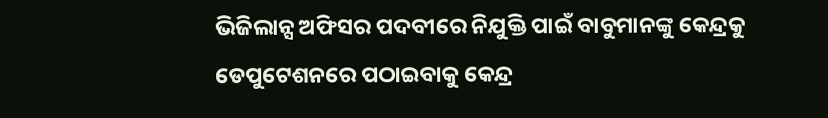ଭିଜିଲାନ୍ସ ଅଫିସର ପଦବୀରେ ନିଯୁକ୍ତି ପାଇଁ ବାବୁମାନଙ୍କୁ କେନ୍ଦ୍ରକୁ ଡେପୁଟେଶନରେ ପଠାଇବାକୁ କେନ୍ଦ୍ର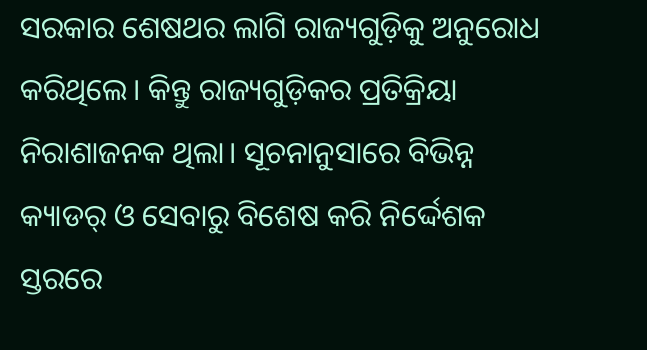ସରକାର ଶେଷଥର ଲାଗି ରାଜ୍ୟଗୁଡ଼ିକୁ ଅନୁରୋଧ କରିଥିଲେ। କିନ୍ତୁ ରାଜ୍ୟଗୁଡ଼ିକର ପ୍ରତିକ୍ରିୟା ନିରାଶାଜନକ ଥିଲା। ସୂଚନାନୁସାରେ ବିଭିନ୍ନ କ୍ୟାଡର୍‌ ଓ ସେବାରୁ ବିଶେଷ କରି ନିର୍ଦ୍ଦେଶକ ସ୍ତରରେ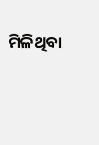ମିଳିଥିବା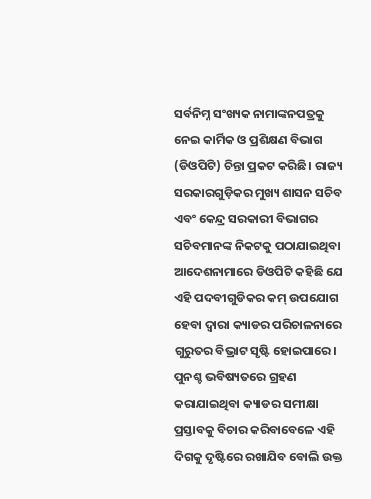ସର୍ବନିମ୍ନ ସଂଖ୍ୟକ ନାମାଙ୍କନପତ୍ରକୁ ନେଇ କାର୍ମିକ ଓ ପ୍ରଶିକ୍ଷଣ ବିଭାଗ (ଡିଓପିଟି) ଚିନ୍ତା ପ୍ରକଟ କରିଛି। ରାଜ୍ୟ ସରକାରଗୁଡ଼ିକର ମୁଖ୍ୟ ଶାସନ ସଚିବ ଏବଂ କେନ୍ଦ୍ର ସରକାରୀ ବିଭାଗର ସଚିବମାନଙ୍କ ନିକଟକୁ ପଠାଯାଇଥିବା ଆଦେଶନାମାରେ ଡିଓପିଟି କହିଛି ଯେ ଏହି ପଦବୀଗୁଡିକର କମ୍‌ ଉପଯୋଗ ହେବା ଦ୍ୱାରା କ୍ୟାଡର ପରିଚାଳନାରେ ଗୁରୁତର ବିଭ୍ରାଟ ସୃଷ୍ଟି ହୋଇପାରେ। ପୁନଶ୍ଚ ଭବିଷ୍ୟତରେ ଗ୍ରହଣ କରାଯାଇଥିବା କ୍ୟାଡର ସମୀକ୍ଷା ପ୍ରସ୍ତାବକୁ ବିଚାର କରିବାବେଳେ ଏହି ଦିଗକୁ ଦୃଷ୍ଟିରେ ରଖାଯିବ ବୋଲି ଉକ୍ତ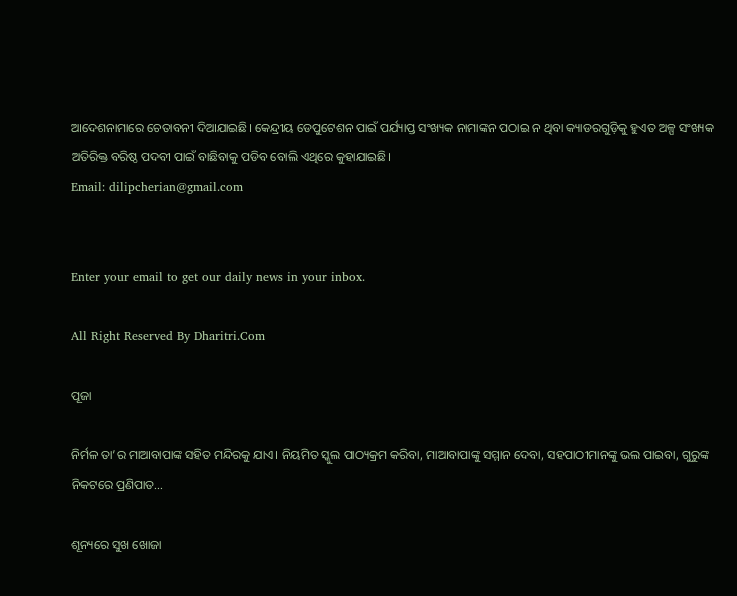ଆଦେଶନାମାରେ ଚେତାବନୀ ଦିଆଯାଇଛି। କେନ୍ଦ୍ରୀୟ ଡେପୁଟେଶନ ପାଇଁ ପର୍ଯ୍ୟାପ୍ତ ସଂଖ୍ୟକ ନାମାଙ୍କନ ପଠାଇ ନ ଥିବା କ୍ୟାଡରଗୁଡ଼ିକୁ ହୁଏତ ଅଳ୍ପ ସଂଖ୍ୟକ ଅତିରିକ୍ତ ବରିଷ୍ଠ ପଦବୀ ପାଇଁ ବାଛିବାକୁ ପଡିବ ବୋଲି ଏଥିରେ କୁହାଯାଇଛି।
Email: dilipcherian@gmail.com


Enter your email to get our daily news in your inbox.

All Right Reserved By Dharitri.Com

ପୂଜା

ନିର୍ମଳ ତା’ର ମାଆବାପାଙ୍କ ସହିତ ମନ୍ଦିରକୁ ଯାଏ। ନିୟମିତ ସ୍କୁଲ ପାଠ୍ୟକ୍ରମ କରିବା, ମାଆବାପାଙ୍କୁ ସମ୍ମାନ ଦେବା, ସହପାଠୀମାନଙ୍କୁ ଭଲ ପାଇବା, ଗୁରୁଙ୍କ ନିକଟରେ ପ୍ରଣିପାତ...

ଶୂନ୍ୟରେ ସୁଖ ଖୋଜା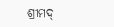ଶ୍ରୀମଦ୍‌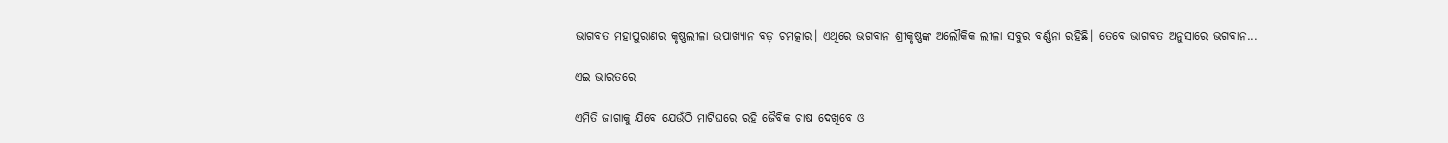ଭାଗବତ ମହାପୁରାଣର କୃଷ୍ଣଲୀଳା ଉପାଖ୍ୟାନ ବଡ଼ ଚମତ୍କାର। ଏଥିରେ ଭଗବାନ ଶ୍ରୀକୃଷ୍ଣଙ୍କ ଅଲୌକିକ ଲୀଳା ସବୁର ବର୍ଣ୍ଣନା ରହିଛି। ତେବେ ଭାଗବତ ଅନୁସାରେ ଭଗବାନ...

ଏଇ ଭାରତରେ

ଏମିତି ଜାଗାକୁ ଯିବେ ଯେଉଁଠି ମାଟିଘରେ ରହି ଜୈବିକ ଚାଷ ଦେଖିବେ ଓ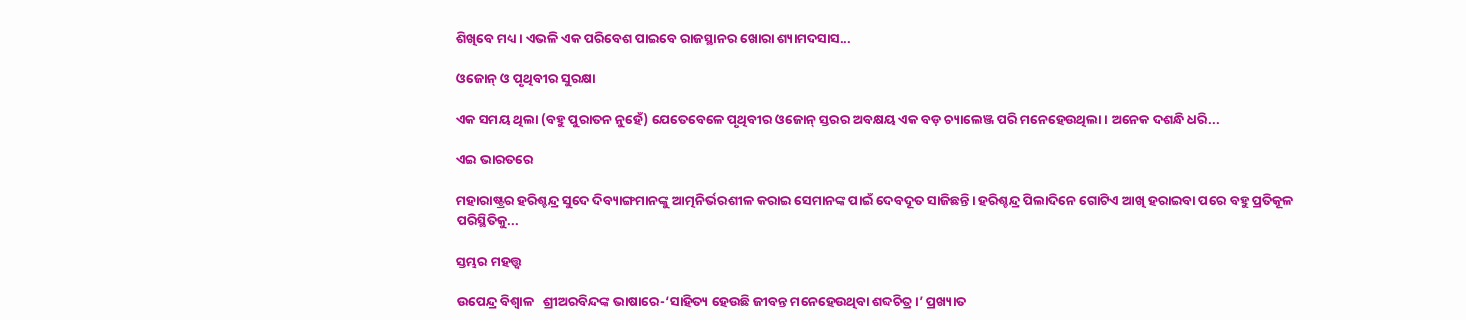ଶିଖିବେ ମଧ୍ୟ। ଏଭଳି ଏକ ପରିବେଶ ପାଇବେ ରାଜସ୍ଥାନର ଖୋରା ଶ୍ୟାମଦସାସ...

ଓଜୋନ୍‌ ଓ ପୃଥିବୀର ସୁରକ୍ଷା

ଏକ ସମୟ ଥିଲା (ବହୁ ପୁରାତନ ନୁହେଁ) ଯେତେବେଳେ ପୃଥିବୀର ଓଜୋନ୍‌ ସ୍ତରର ଅବକ୍ଷୟ ଏକ ବଡ଼ ଚ୍ୟାଲେଞ୍ଜ ପରି ମନେହେଉଥିଲା। ଅନେକ ଦଶନ୍ଧି ଧରି...

ଏଇ ଭାରତରେ

ମହାରାଷ୍ଟ୍ରର ହରିଶ୍ଚନ୍ଦ୍ର ସୁଦେ ଦିବ୍ୟାଙ୍ଗମାନଙ୍କୁ ଆତ୍ମନିର୍ଭରଶୀଳ କରାଇ ସେମାନଙ୍କ ପାଇଁ ଦେବଦୂତ ସାଜିଛନ୍ତି। ହରିଶ୍ଚନ୍ଦ୍ର ପିଲାଦିନେ ଗୋଟିଏ ଆଖି ହରାଇବା ପରେ ବହୁ ପ୍ରତିକୂଳ ପରିସ୍ଥିତିକୁ...

ସ୍ତମ୍ଭର ମହତ୍ତ୍ୱ

ଉପେନ୍ଦ୍ର ବିଶ୍ୱାଳ   ଶ୍ରୀଅରବିନ୍ଦଙ୍କ ଭାଷାରେ-‘ସାହିତ୍ୟ ହେଉଛି ଜୀବନ୍ତ ମନେହେଉଥିବା ଶବ୍ଦଚିତ୍ର।’ ପ୍ରଖ୍ୟାତ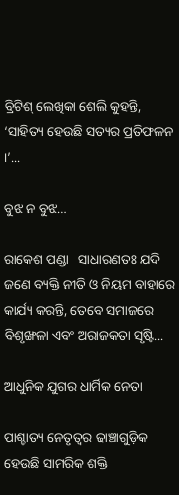ବ୍ରିଟିଶ୍‌ ଲେଖିକା ଶେଲି କୁହନ୍ତି, ‘ସାହିତ୍ୟ ହେଉଛି ସତ୍ୟର ପ୍ରତିଫଳନ ।’...

ବୁଝ ନ ବୁଝ…

ରାକେଶ ପଣ୍ଡା   ସାଧାରଣତଃ ଯଦି ଜଣେ ବ୍ୟକ୍ତି ନୀତି ଓ ନିୟମ ବାହାରେ କାର୍ଯ୍ୟ କରନ୍ତି, ତେବେ ସମାଜରେ ବିଶୃଙ୍ଖଳା ଏବଂ ଅରାଜକତା ସୃଷ୍ଟି...

ଆଧୁନିକ ଯୁଗର ଧାର୍ମିକ ନେତା

ପାଶ୍ଚାତ୍ୟ ନେତୃତ୍ୱର ଢାଞ୍ଚାଗୁଡ଼ିକ ହେଉଛି ସାମରିକ ଶକ୍ତି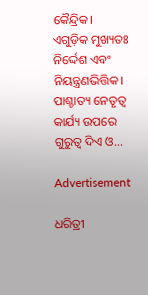କୈନ୍ଦ୍ରିକ। ଏଗୁଡ଼ିକ ମୁଖ୍ୟତଃ ନିର୍ଦ୍ଦେଶ ଏବଂ ନିୟନ୍ତ୍ରଣଭିତ୍ତିକ। ପାଶ୍ଚାତ୍ୟ ନେତୃତ୍ୱ କାର୍ଯ୍ୟ ଉପରେ ଗୁରୁତ୍ୱ ଦିଏ ଓ...

Advertisement

ଧରିତ୍ରୀ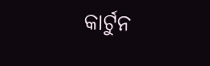କାର୍ଟୁନ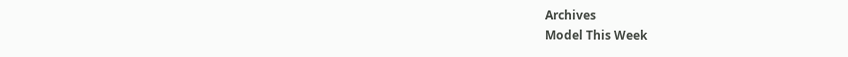Archives
Model This Week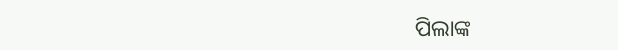ପିଲାଙ୍କ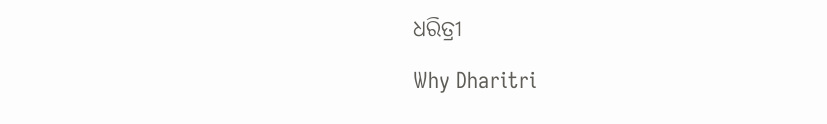ଧରିତ୍ରୀ

Why Dharitri